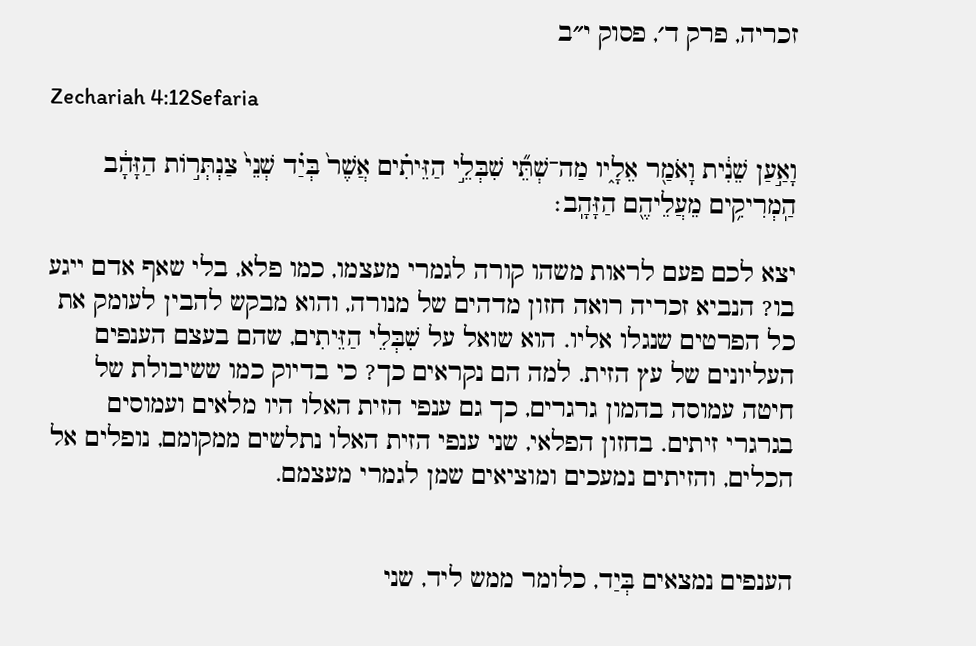זכריה, פרק ד׳, פסוק י״ב

Zechariah 4:12Sefaria

וָאַ֣עַן שֵׁנִ֔ית וָאֹמַ֖ר אֵלָ֑יו מַה־שְׁתֵּ֞י שִׁבְּלֵ֣י הַזֵּיתִ֗ים אֲשֶׁר֙ בְּיַ֗ד שְׁנֵי֙ צַנְתְּר֣וֹת הַזָּהָ֔ב הַֽמְרִיקִ֥ים מֵעֲלֵיהֶ֖ם הַזָּהָֽב׃

יצא לכם פעם לראות משהו קורה לגמרי מעצמו, כמו פלא, בלי שאף אדם ייגע בו? הנביא זכריה רואה חזון מדהים של מנורה, והוא מבקש להבין לעומק את כל הפרטים שנגלו אליו. הוא שואל על שִׁבְּלֵי הַזֵּיתִים, שהם בעצם הענפים העליונים של עץ הזית. למה הם נקראים כך? כי בדיוק כמו ששיבולת של חיטה עמוסה בהמון גרגרים, כך גם ענפי הזית האלו היו מלאים ועמוסים בגרגרי זיתים. בחזון הפלאי, שני ענפי הזית האלו נתלשים ממקומם, נופלים אל הכלים, והזיתים נמעכים ומוציאים שמן לגמרי מעצמם.


הענפים נמצאים בְּיַד, כלומר ממש ליד, שני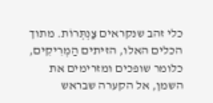כלי זהב שנקראים צַנְתְּרוֹת. מתוך הכלים האלו, הזיתים הַמְרִיקִים, כלומר שופכים ומזרימים את השמן, אל הקערה שבראש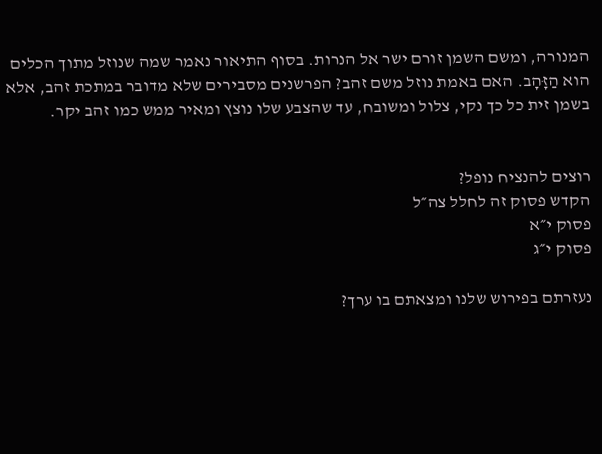המנורה, ומשם השמן זורם ישר אל הנרות. בסוף התיאור נאמר שמה שנוזל מתוך הכלים הוא הַזָּהָב. האם באמת נוזל משם זהב? הפרשנים מסבירים שלא מדובר במתכת זהב, אלא בשמן זית כל כך נקי, צלול ומשובח, עד שהצבע שלו נוצץ ומאיר ממש כמו זהב יקר.


רוצים להנציח נופל?
הקדש פסוק זה לחלל צה״ל
פסוק י״א
פסוק י״ג

נעזרתם בפירוש שלנו ומצאתם בו ערך?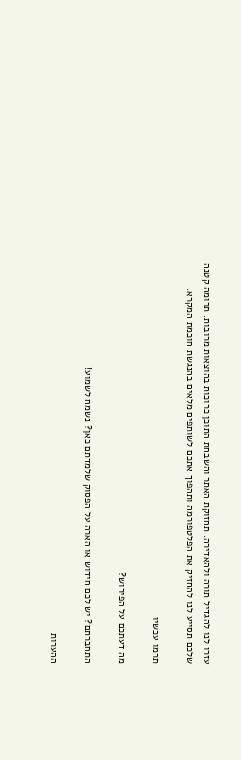עזרו לנו להגדיל תורה ולהאדירה. תחזוקת האתר והשבחת התוכן כרוכות בהוצאות מרובות. תרומה קטנה שלכם תסייע לנו להחזיק את הפלטפורמה ותהפוך אתכם לשותפים מלאים בהנגשת חוכמת המקרא.

תרמו עכשיו

מה דעתכם על הפירוש?

התחברתם? יש לכם חידוש או הארה על הפסוק שלמדתם כאן? נשמח לשמוע!

ההערות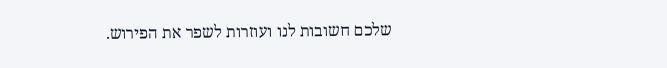שלכם חשובות לנו ועוזרות לשפר את הפירוש.